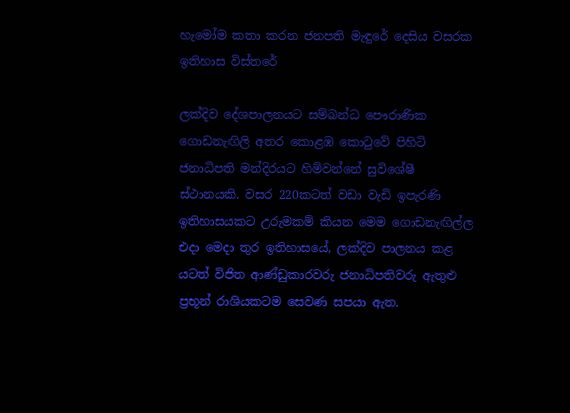හැමෝම කතා කරන ජනපති මැඳුරේ දෙසිය වසරක ඉතිහාස විස්තරේ

ලක්දිව දේශපාලනයට සම්බන්ධ පෞරාණික ගොඩනැඟිලි අතර කොළඹ කොටුවේ පිහිටි ජනාධිපති මන්දිරයට හිමිවන්නේ සුවි‍ශේෂී ස්ථානයකි. වසර 220කටත් වඩා වැඩි ඉපැරණි ඉතිහාසයකට උරුමකම් කියන මෙම ගොඩනැඟිල්ල එදා මෙදා තුර ඉතිහාසයේ, ලක්දිව පාලනය කළ යටත් විජිත ආණ්ඩුකාරවරු ජනාධිපතිවරු ඇතුළු ප්‍රභූන් රාශියකටම සෙවණ සපයා ඇත.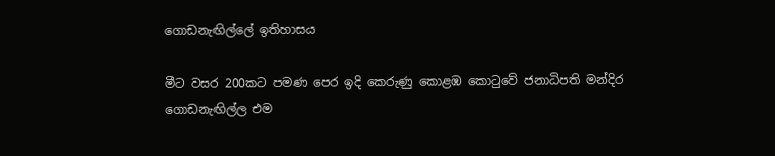ගොඩනැඟිල්ලේ ඉතිහාසය

මීට වසර 200කට පමණ පෙර ඉදි කෙරුණු කොළඹ කොටුවේ ජනාධිපති මන්දිර ගොඩනැඟිල්ල එම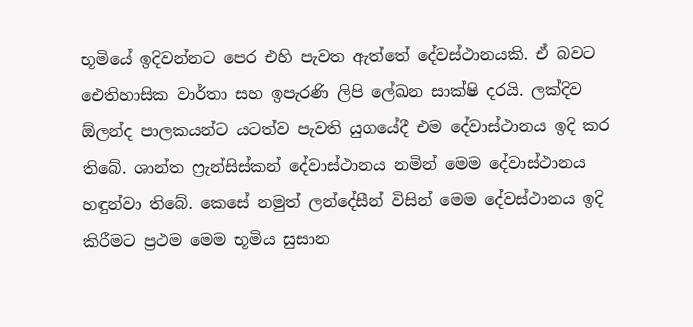භූමියේ ඉදිවන්නට පෙර එහි පැවත ඇත්තේ දේවස්ථානයකි. ඒ බවට ඓතිහාසික වාර්තා සහ ඉපැරණි ලිපි ලේඛන සාක්ෂි දරයි. ලක්දිව ඕලන්ද පාලකයන්ට යටත්ව පැවති යුගයේදී එම දේවාස්ථානය ඉදි කර තිබේ. ශාන්ත ෆ්‍රැන්සිස්කන් දේවාස්ථානය නමින් මෙම දේවාස්ථානය හඳුන්වා තිබේ. කෙසේ නමුත් ලන්දේසීන් විසින් මෙම ‍දේවස්ථානය ඉදි කිරීමට ප්‍රථම මෙම භූමිය සුසාන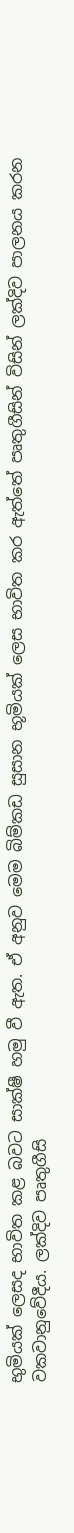භුමියක් ලෙසද භාවිත කළ බවට සාක්ෂී හමු වී ඇත. ඒ අනුව මෙම බිම්කඩ සුසාන භූමියක් ලෙස භාවිත කර ඇත්තේ පෘතුගීසින් විසින් ලක්දිව පාලනය කරන වකවානුවේදීය. ලක්දිව පෘතුගීසි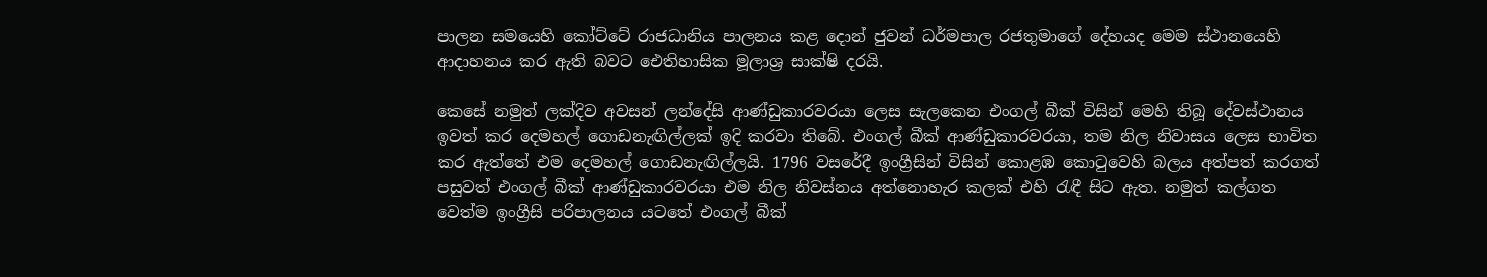පාලන සමයෙහි කෝට්ටේ රාජධානිය පාලනය කළ දොන් ජුවන් ධර්මපාල රජතුමාගේ දේහයද මෙම ස්ථානයෙහි ආදාහනය කර ඇති බවට ඓතිහාසික මූලාශ්‍ර සාක්ෂි දරයි.

කෙසේ නමුත් ලක්දිව අවසන් ලන්දේසි ආණ්ඩුකාරවරයා ලෙස සැලකෙන එංගල් බීක් විසින් මෙහි තිබූ දේවස්ථානය ඉවත් කර දෙමහල් ගොඩනැඟිල්ලක් ඉදි කරවා තිබේ. එංගල් බීක් ආණ්ඩුකාරවරයා, තම නිල නිවාසය ලෙස භාවිත කර ඇත්තේ එම දෙමහල් ගොඩනැඟිල්ලයි. 1796 වසරේදී ඉංග්‍රීසින් විසින් කොළඹ කොටුවෙහි බලය අත්පත් කරගත් පසුවත් එංගල් බීක් ආණ්ඩුකාරවරයා එම නිල නිවස්නය අත්නොහැර කලක් එහි රැඳී සිට ඇත. නමුත් කල්ගත වෙත්ම ඉංග්‍රීසි පරිපාලනය යටතේ එංගල් බීක්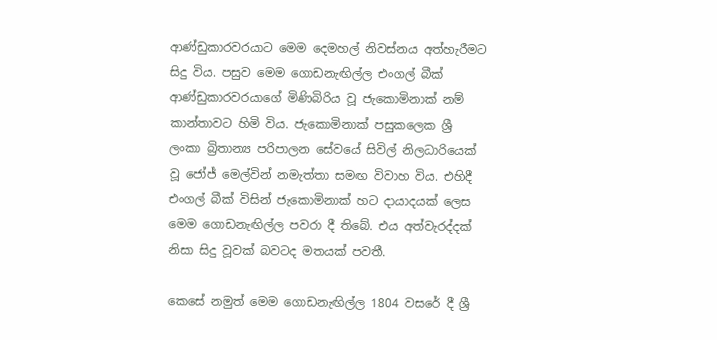ආණ්ඩුකාරවරයාට මෙම දෙමහල් නිවස්නය අත්හැරීමට සිදු විය. පසුව මෙම ගොඩනැඟිල්ල එංගල් බීක් ආණ්ඩුකාරවරයාගේ මිණිබිරිය වූ ජැකොමිනාක් නම් කාන්තාවට හිමි විය. ජැකොමිනාක් පසුකලෙක ශ්‍රී ලංකා බ්‍රිතාන්‍ය පරිපාලන සේවයේ සිවිල් නිලධාරියෙක් වූ ජෝජ් මෙල්වින් නමැත්තා සමඟ විවාහ විය. එහිදී එංගල් බීක් විසින් ජැකොමිනාක් හට දායාදයක් ලෙස මෙම ගොඩනැඟිල්ල පවරා දී තිබේ. එය අත්වැරද්දක් නිසා සිදු වූවක් බවටද මතයක් පවතී.

කෙසේ නමුත් මෙම ගොඩනැඟිල්ල 1804 වසරේ දී ශ්‍රී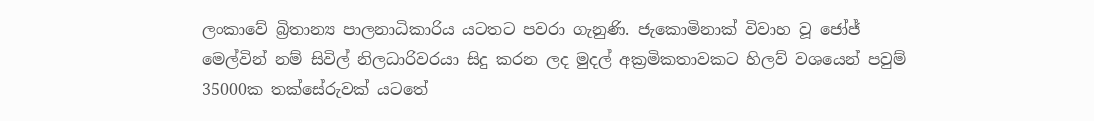ලංකාවේ බ්‍රිතාන්‍ය පාලනාධිකාරිය යටතට පවරා ගැනුණි. ජැකොමිනාක් විවාහ වූ ජෝජ් මෙල්වින් නම් සිවිල් නිලධාරිවරයා සිදු කරන ලද මුදල් අක්‍රමිකතාවකට හිලව් වශයෙන් පවුම් 35000ක තක්සේරුවක් යටතේ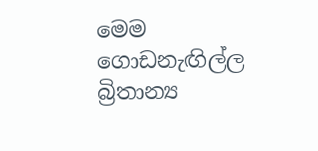මෙම ගොඩනැඟිල්ල බ්‍රිතාන්‍ය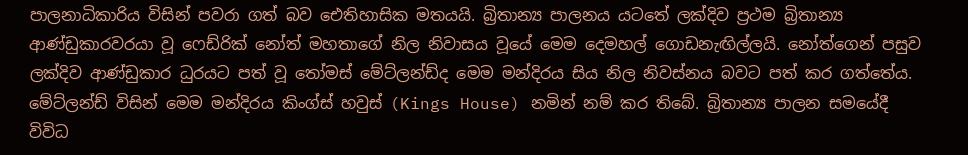පාලනාධිකාරිය විසින් පවරා ගත් බව ඓතිහාසික මතයයි. බ්‍රිතාන්‍ය පාලනය යටතේ ලක්දිව ප්‍රථම බ්‍රිතාන්‍ය ආණ්ඩුකාරවරයා වූ ෆෙඩ්රික් නෝත් මහතාගේ නිල නිවාසය වූයේ මෙම දෙමහල් ගොඩනැඟිල්ලයි. නෝත්ගෙන් පසුව ලක්දිව ආණ්ඩුකාර ධුරයට පත් වූ තෝමස් මේට්ලන්ඩ්ද මෙම මන්දිරය සිය නිල නිවස්නය බවට පත් කර ගත්තේය. මේට්ලන්ඩ් විසින් මෙම මන්දිරය කිංග්ස් හවුස් (Kings House) නමින් නම් කර තිබේ. බ්‍රිතාන්‍ය පාලන සමයේදී විවිධ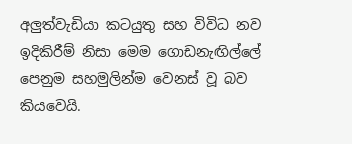අලුත්වැඩියා කටයුතු සහ විවිධ නව ඉදිකිරීම් නිසා මෙම ගොඩනැඟිල්ලේ පෙනුම සහමුලින්ම වෙනස් වූ බව කියවෙයි.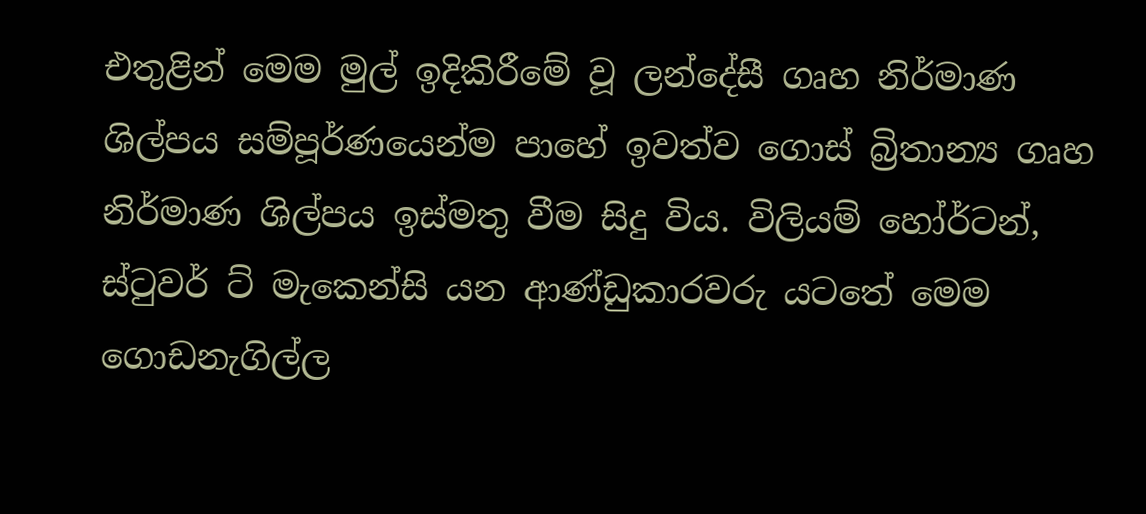එතුළින් මෙම මුල් ඉදිකිරීමේ වූ ලන්දේසී ගෘහ නිර්මාණ ශිල්පය සම්පූර්ණයෙන්ම පාහේ ඉවත්ව ගොස් බ්‍රිතාන්‍ය ගෘහ නිර්මාණ ශිල්පය ඉස්මතු වීම සිදු විය. විලියම් හෝර්ටන්, ස්ටුවර් ට් මැකෙන්සි යන ආණ්ඩුකාරවරු යටතේ මෙම ගොඩනැගිල්ල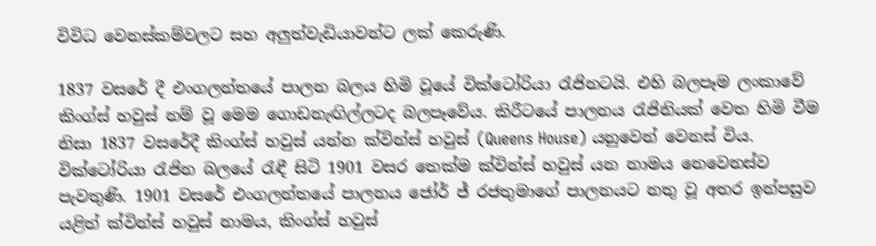විවිධ වෙනස්කම්වලට සහ අලුත්වැඩියාවන්ට ලක් කෙරුණි.

1837 වසරේ දී එංගලන්තයේ පාලන බලය හිමි වූයේ වික්ටෝරියා රැජිනටයි. එහි බලපෑම ලංකාවේ කිංග්ස් හවුස් නම් වූ මෙම ගොඩනැඟිල්ලටද බලපෑවේය. කිරීටයේ පාලනය රැජිනියක් වෙත හිමි වීම නිසා 1837 වසරේදී කිංග්ස් හවුස් යන්න ක්වින්ස් හවුස් (Queens House) යනුවෙන් වෙනස් විය. වික්ටෝරියා රැජින බලයේ රැඳී සිටි 1901 වසර තෙක්ම ක්වින්ස් හවුස් යන නාමය නෙවෙනස්ව පැවතුණි. 1901 වසරේ එංගලන්තයේ පාලනය ජෝර් ජ් රජතුමාගේ පාලනයට නතු වූ අතර ඉන්පසුව යළිත් ක්වින්ස් හවුස් නාමය, කිංග්ස් හවුස්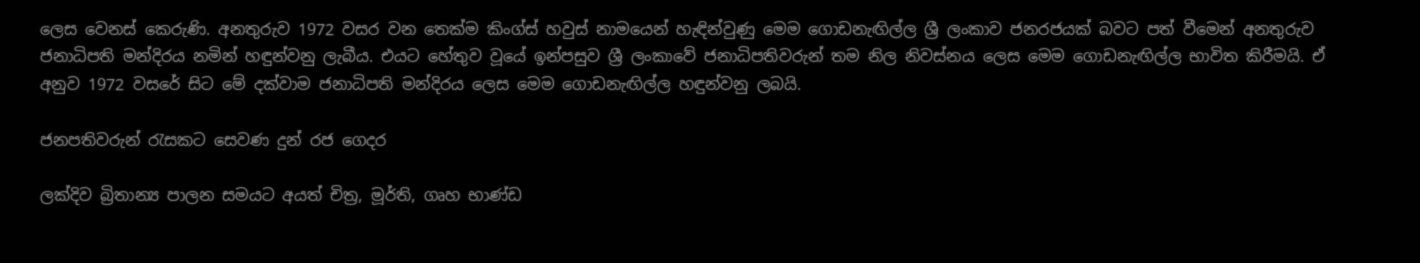ලෙස වෙනස් කෙරුණි. අනතුරුව 1972 වසර වන තෙක්ම කිංග්ස් හවුස් නාමයෙන් හැඳින්වුණු මෙම ගොඩනැඟිල්ල ශ්‍රී ලංකාව ජනරජයක් බවට පත් වීමෙන් අනතුරුව ජනාධිපති මන්දිරය නමින් හඳුන්වනු ලැබීය. එයට හේතුව වූයේ ඉන්පසුව ශ්‍රී ලංකාවේ ජනාධිපතිවරුන් තම නිල නිවස්නය ලෙස මෙම ගොඩනැඟිල්ල භාවිත කිරීමයි. ඒ අනුව 1972 වසරේ සිට මේ දක්වාම ජනාධිපති මන්දිරය ලෙස මෙම ගොඩනැඟිල්ල හඳුන්වනු ලබයි.

ජනපතිවරුන් රැසකට සෙවණ දුන් රජ ගෙදර

ලක්දිව බ්‍රිතාන්‍ය පාලන සමයට අයත් චිත්‍ර, මූර්ති, ගෘහ භාණ්ඩ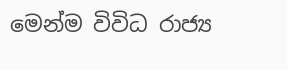මෙන්ම විවිධ රාජ්‍ය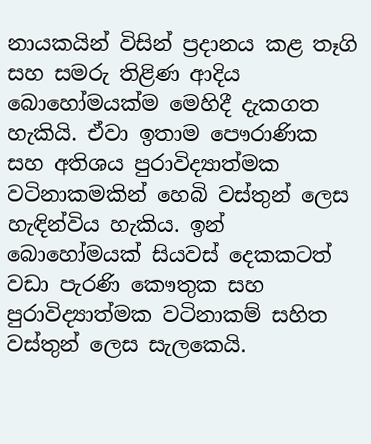නායකයින් විසින් ප්‍රදානය කළ තෑගි සහ සමරු තිළිණ ආදිය බොහෝමයක්ම මෙහිදී දැකගත හැකියි. ඒවා ඉතාම පෞරාණික සහ අතිශය පුරාවිද්‍යාත්මක වටිනාකමකින් හෙබි වස්තුන් ලෙස හැඳින්විය හැකිය. ඉන් බොහෝමයක් සියවස් දෙකකටත් වඩා පැරණි කෞතුක සහ පුරාවිද්‍යාත්මක වටිනාකම් සහිත වස්තුන් ලෙස සැලකෙයි.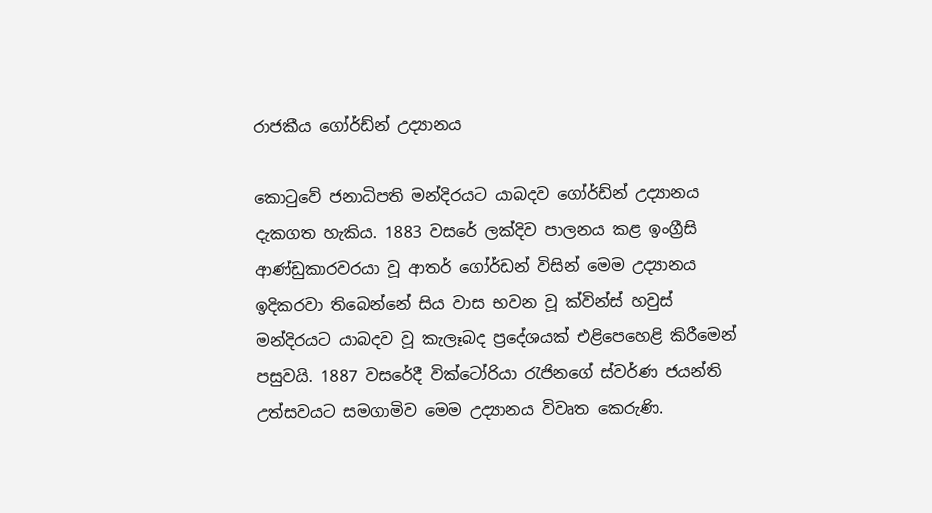රාජකීය ගෝර්ඩ්න් උද්‍යානය

කොටුවේ ජනාධිපති මන්දිරයට යාබදව ගෝර්ඩ්න් උද්‍යානය දැකගත හැකිය. 1883 වසරේ ලක්දිව පාලනය කළ ඉංග්‍රීසි ආණ්ඩුකාරවරයා වූ ආතර් ගෝර්ඩන් විසින් මෙම උද්‍යානය ඉදිකරවා තිබෙන්නේ සිය වාස භවන වූ ක්වින්ස් හවුස් මන්දිරයට යාබදව වූ කැලෑබද ප්‍රදේශයක් එළිපෙහෙළි කිරීමෙන් පසුවයි. 1887 වසරේදී වික්ටෝරියා රැජිනගේ ස්වර්ණ ජයන්ති උත්සවයට සමගාමිව මෙම උද්‍යානය විවෘත කෙරුණි.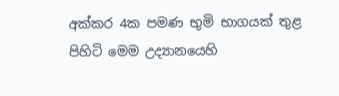අක්කර 4ක පමණ භුමි භාගයක් තුළ පිහිටි මෙම උද්‍යානයෙහි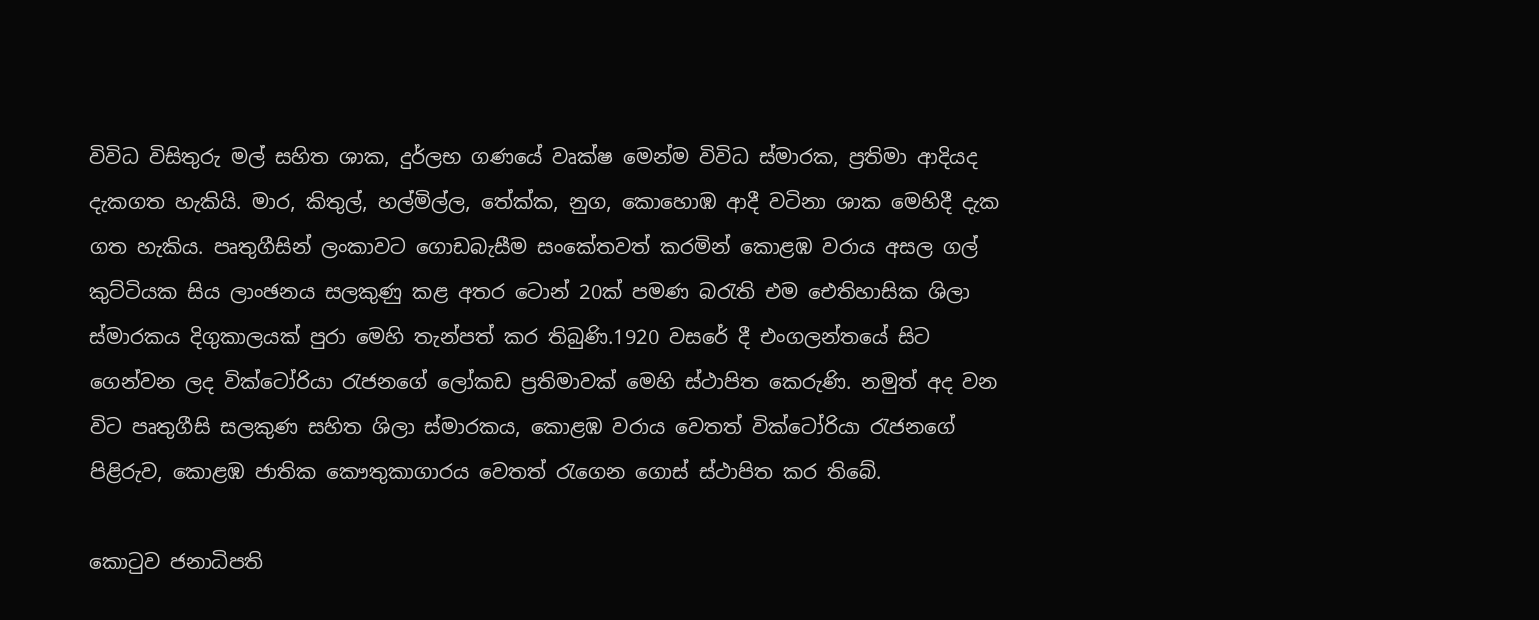විවිධ විසිතුරු මල් සහිත ශාක, දුර්ලභ ගණයේ වෘක්ෂ මෙන්ම විවිධ ස්මාරක, ප්‍රතිමා ආදියද දැකගත හැකියි. මාර, කිතුල්, හල්මිල්ල, තේක්ක, නුග, කොහොඹ ආදී වටිනා ශාක මෙහිදී දැක ගත හැකිය. පෘතුගීසින් ලංකාවට ගොඩබැසීම සංකේතවත් කරමින් කොළඹ වරාය අසල ගල් කුට්ටියක සිය ලාංඡනය සලකුණු කළ අතර ටොන් 20ක් පමණ බරැති එම ඓතිහාසික ශිලා ස්මාරකය දිගුකාලයක් පුරා මෙහි තැන්පත් කර තිබුණි.1920 වසරේ දී එංගලන්තයේ සිට ගෙන්වන ලද වික්ටෝරියා රැජනගේ ලෝකඩ ප්‍රතිමාවක් මෙහි ස්ථාපිත කෙරුණි. නමුත් අද වන විට පෘතුගීසි සලකුණ සහිත ශිලා ස්මාරකය, කොළඹ වරාය වෙතත් වික්ටෝරියා රැජනගේ පිළිරුව, කොළඹ ජාතික කෞතුකාගාරය ‍වෙතත් රැගෙන ගොස් ස්ථාපිත කර තිබේ.

කොටුව ජනාධිපති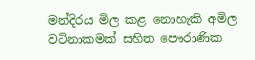මන්දිරය මිල කළ නොහැකි අමිල වටිනාකමක් සහිත පෞරාණික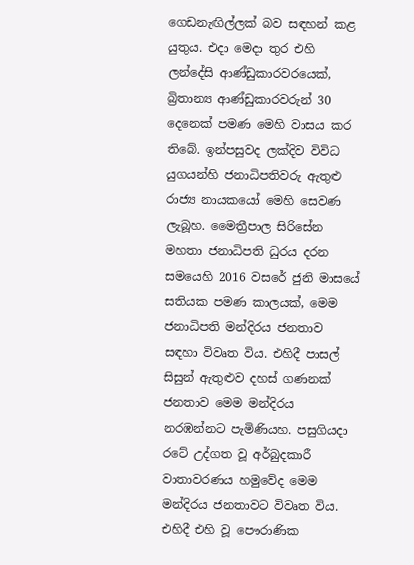ගෙඩනැඟිල්ලක් බව සඳහන් කළ යුතුය. එදා මෙදා තුර එහි ලන්දේසි ආණ්ඩුකාරවරයෙක්, බ්‍රිතාන්‍ය ආණ්ඩුකාරවරුන් 30 දෙනෙක් පමණ ‍මෙහි වාසය කර තිබේ. ඉන්පසුවද ලක්දිව විවිධ යුගයන්හි ජනාධිපතිවරු ඇතුළු රාජ්‍ය නායකයෝ මෙහි සෙවණ ලැබූහ. මෛත්‍රීපාල සිරිසේන මහතා ජනාධිපති ධුරය දරන සමයෙහි 2016 වසරේ ජුනි මාසයේ සතියක පමණ කාලයක්, මෙම ජනාධිපති මන්දිරය ජනතාව සඳහා විවෘත විය. එහිදී පාසල් සිසුන් ඇතුළුව දහස් ගණනක් ජනතාව මෙම මන්දිරය නරඹන්නට පැමිණියහ. පසුගියදා රටේ උද්ගත වූ අර්බුදකාරී වාතාවරණය හමුවේද මෙම මන්දිරය ජනතාවට විවෘත විය. එහිදී එහි වූ පෞරාණික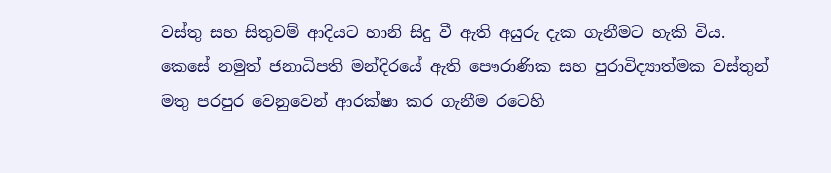වස්තු සහ සිතුවම් ආදියට හානි සිදු වී ඇති අයුරු දැක ගැනීමට හැකි විය. කෙසේ නමුත් ජනාධිපති මන්දිරයේ ඇති පෞරාණික සහ පුරාවිද්‍යාත්මක වස්තුන් මතු පරපුර වෙනුවෙන් ආරක්ෂා කර ගැනීම රටෙහි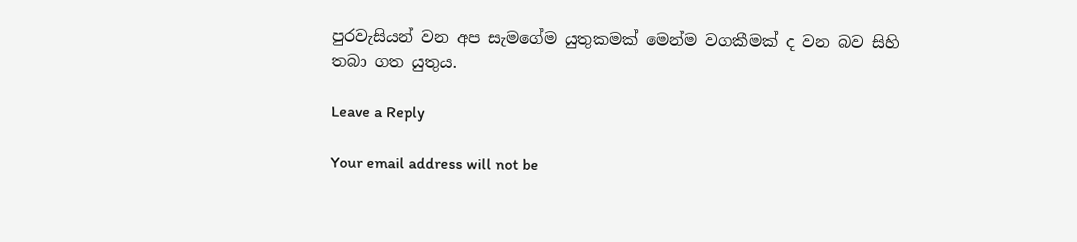පුරවැසියන් වන අප සැමගේම යුතුකමක් මෙන්ම වගකීමක් ද වන බව සිහි තබා ගත යුතුය.

Leave a Reply

Your email address will not be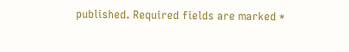published. Required fields are marked *